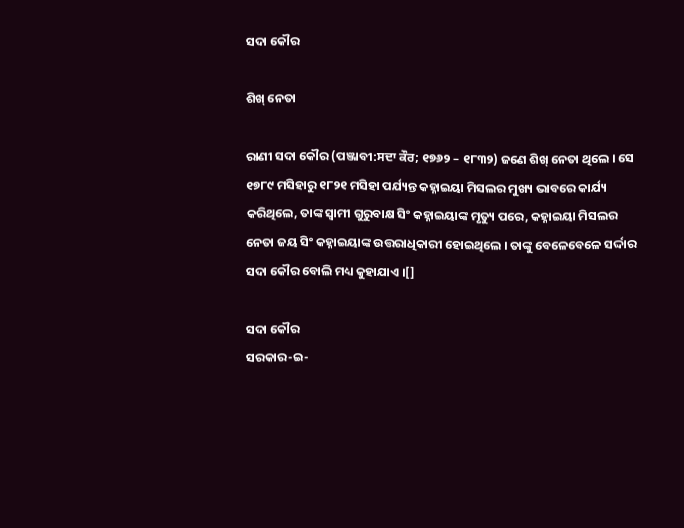ସଦା କୌର

ଶିଖ୍ ନେତା

ରାଣୀ ସଦା କୌର (ପଞ୍ଜାବୀ:ਸਦਾ ਕੌਰ; ୧୭୬୨ – ୧୮୩୨) ଜଣେ ଶିଖ୍ ନେତା ଥିଲେ । ସେ ୧୭୮୯ ମସିହାରୁ ୧୮୨୧ ମସିହା ପର୍ଯ୍ୟନ୍ତ କହ୍ନାଇୟା ମିସଲର ମୁଖ୍ୟ ଭାବରେ କାର୍ଯ୍ୟ କରିଥିଲେ, ତାଙ୍କ ସ୍ୱାମୀ ଗୁରୁବାକ୍ଷ ସିଂ କହ୍ନାଇୟାଙ୍କ ମୃତ୍ୟୁ ପରେ, କହ୍ନାଇୟା ମିସଲର ନେତା ଜୟ ସିଂ କହ୍ନାଇୟାଙ୍କ ଉତ୍ତରାଧିକାରୀ ହୋଇଥିଲେ । ତାଙ୍କୁ ବେଳେବେଳେ ସର୍ଦ୍ଦାର ସଦା କୌର ବୋଲି ମଧ୍ୟ କୁହାଯାଏ ।[]

ସଦା କୌର
ସରକାର-ଇ-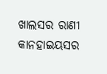ଖାଲସର ରାଣୀ
କାନହାଇୟସର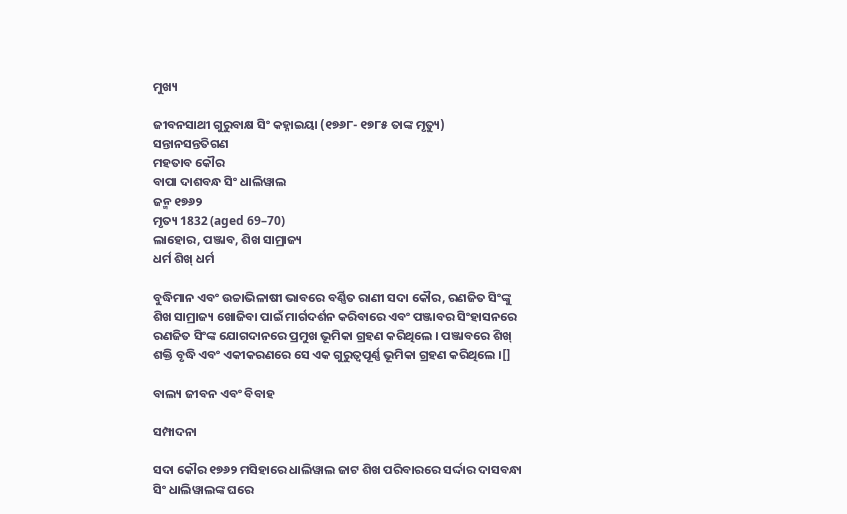ମୁଖ୍ୟ

ଜୀବନସାଥୀ ଗୁରୁବାକ୍ଷ ସିଂ କହ୍ନାଇୟା (୧୭୬୮- ୧୭୮୫ ତାଙ୍କ ମୃତ୍ୟୁ)
ସନ୍ତାନସନ୍ତତିଗଣ
ମହତାବ କୌର
ବାପା ଦାଶବନ୍ଧ ସିଂ ଧାଲିୱାଲ
ଜନ୍ମ ୧୭୬୨
ମୃତ୍ୟ 1832 (aged 69–70)
ଲାହୋର, ପଞ୍ଜାବ, ଶିଖ ସାମ୍ରାଜ୍ୟ
ଧର୍ମ ଶିଖ୍ ଧର୍ମ

ବୁଦ୍ଧିମାନ ଏବଂ ଉଚ୍ଚାଭିଳାଷୀ ଭାବରେ ବର୍ଣ୍ଣିତ ରାଣୀ ସଦା କୌର, ରଣଜିତ ସିଂଙ୍କୁ ଶିଖ ସାମ୍ରାଜ୍ୟ ଖୋଜିବା ପାଇଁ ମାର୍ଗଦର୍ଶନ କରିବାରେ ଏବଂ ପଞ୍ଜାବର ସିଂହାସନରେ ରଣଜିତ ସିଂଙ୍କ ଯୋଗଦାନରେ ପ୍ରମୁଖ ଭୂମିକା ଗ୍ରହଣ କରିଥିଲେ । ପଞ୍ଜାବରେ ଶିଖ୍ ଶକ୍ତି ବୃଦ୍ଧି ଏବଂ ଏକୀକରଣରେ ସେ ଏକ ଗୁରୁତ୍ୱପୂର୍ଣ୍ଣ ଭୂମିକା ଗ୍ରହଣ କରିଥିଲେ ।[]

ବାଲ୍ୟ ଜୀବନ ଏବଂ ବିବାହ

ସମ୍ପାଦନା

ସଦା କୌର ୧୭୬୨ ମସିହାରେ ଧାଲିୱାଲ ଜାଟ ଶିଖ ପରିବାରରେ ସର୍ଦ୍ଦାର ଦାସବନ୍ଧା ସିଂ ଧାଲିୱାଲଙ୍କ ଘରେ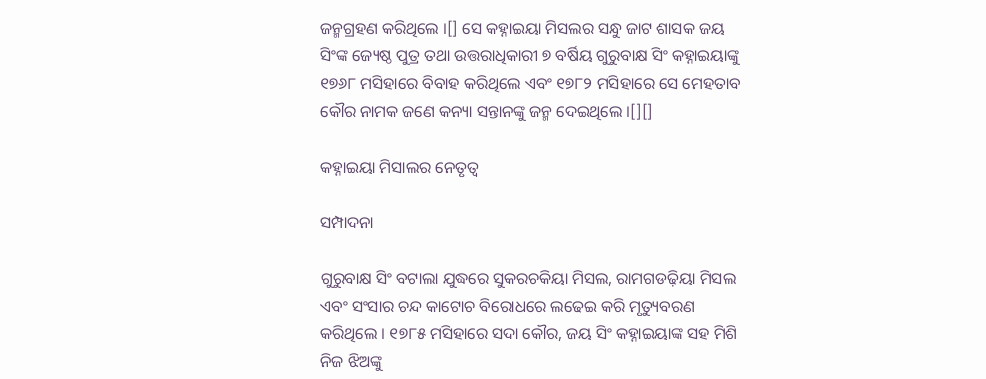ଜନ୍ମଗ୍ରହଣ କରିଥିଲେ ।[] ସେ କହ୍ନାଇୟା ମିସଲର ସନ୍ଧୁ ଜାଟ ଶାସକ ଜୟ ସିଂଙ୍କ ଜ୍ୟେଷ୍ଠ ପୁତ୍ର ତଥା ଉତ୍ତରାଧିକାରୀ ୭ ବର୍ଷିୟ ଗୁରୁବାକ୍ଷ ସିଂ କହ୍ନାଇୟାଙ୍କୁ ୧୭୬୮ ମସିହାରେ ବିବାହ କରିଥିଲେ ଏବଂ ୧୭୮୨ ମସିହାରେ ସେ ମେହତାବ କୌର ନାମକ ଜଣେ କନ୍ୟା ସନ୍ତାନଙ୍କୁ ଜନ୍ମ ଦେଇଥିଲେ ।[][]

କହ୍ନାଇୟା ମିସାଲର ନେତୃତ୍ୱ

ସମ୍ପାଦନା

ଗୁରୁବାକ୍ଷ ସିଂ ବଟାଲା ଯୁଦ୍ଧରେ ସୁକରଚକିୟା ମିସଲ, ରାମଗଡଢ଼ିୟା ମିସଲ ଏବଂ ସଂସାର ଚନ୍ଦ କାଟୋଚ ବିରୋଧରେ ଲଢେଇ କରି ମୃତ୍ୟୁବରଣ କରିଥିଲେ । ୧୭୮୫ ମସିହାରେ ସଦା କୌର, ଜୟ ସିଂ କହ୍ନାଇୟାଙ୍କ ସହ ମିଶି ନିଜ ଝିଅଙ୍କୁ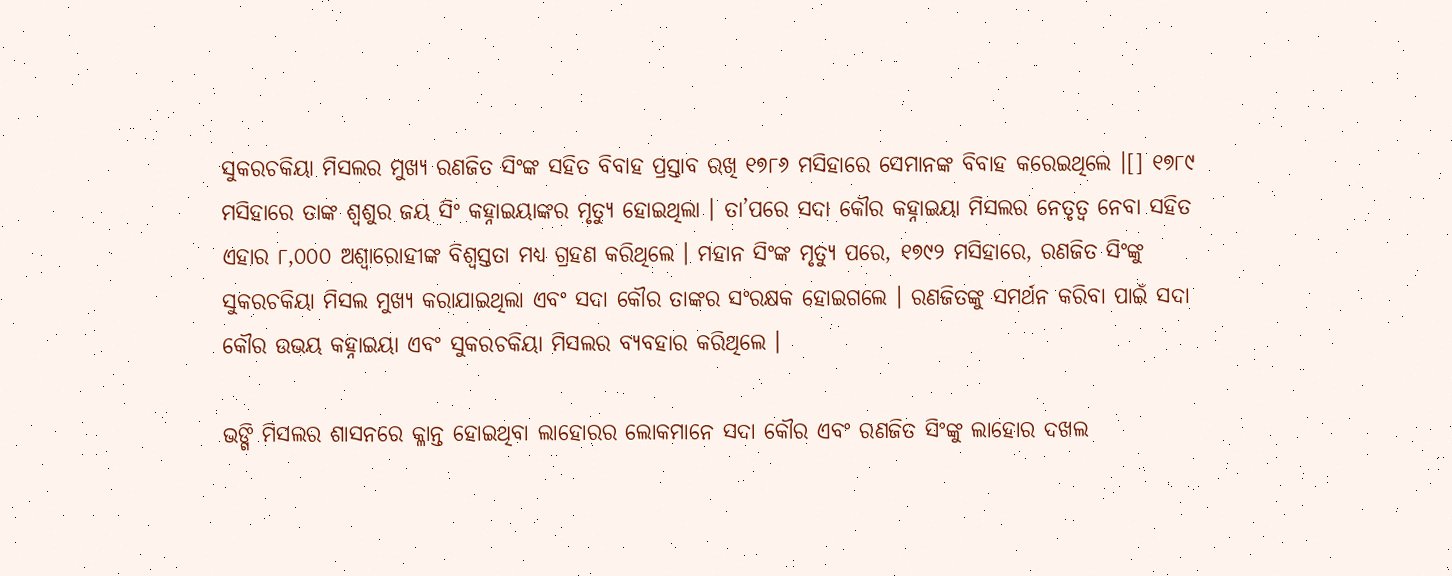ସୁକରଚକିୟା ମିସଲର ମୁଖ୍ୟ ରଣଜିତ ସିଂଙ୍କ ସହିତ ବିବାହ ପ୍ରସ୍ତାବ ରଖି ୧୭୮୬ ମସିହାରେ ସେମାନଙ୍କ ବିବାହ କରେଇଥିଲେ ।[] ୧୭୮୯ ମସିହାରେ ତାଙ୍କ ଶ୍ୱଶୁର ଜୟ ସିଂ କହ୍ନାଇୟାଙ୍କର ମୃତ୍ୟୁ ହୋଇଥିଲା । ତା’ପରେ ସଦା କୌର କହ୍ନାଇୟା ମିସଲର ନେତୃତ୍ୱ ନେବା ସହିତ ଏହାର ୮,୦୦୦ ଅଶ୍ୱାରୋହୀଙ୍କ ବିଶ୍ୱସ୍ତତା ମଧ୍ୟ ଗ୍ରହଣ କରିଥିଲେ । ମହାନ ସିଂଙ୍କ ମୃତ୍ୟୁ ପରେ, ୧୭୯୨ ମସିହାରେ, ରଣଜିତ ସିଂଙ୍କୁ ସୁକରଚକିୟା ମିସଲ ମୁଖ୍ୟ କରାଯାଇଥିଲା ଏବଂ ସଦା କୌର ତାଙ୍କର ସଂରକ୍ଷକ ହୋଇଗଲେ । ରଣଜିତଙ୍କୁ ସମର୍ଥନ କରିବା ପାଇଁ ସଦା କୌର ଉଭୟ କହ୍ନାଇୟା ଏବଂ ସୁକରଚକିୟା ମିସଲର ବ୍ୟବହାର କରିଥିଲେ ।

ଭଙ୍ଗି ମିସଲର ଶାସନରେ କ୍ଳାନ୍ତ ହୋଇଥିବା ଲାହୋରର ଲୋକମାନେ ସଦା କୌର ଏବଂ ରଣଜିତ ସିଂଙ୍କୁ ଲାହୋର ଦଖଲ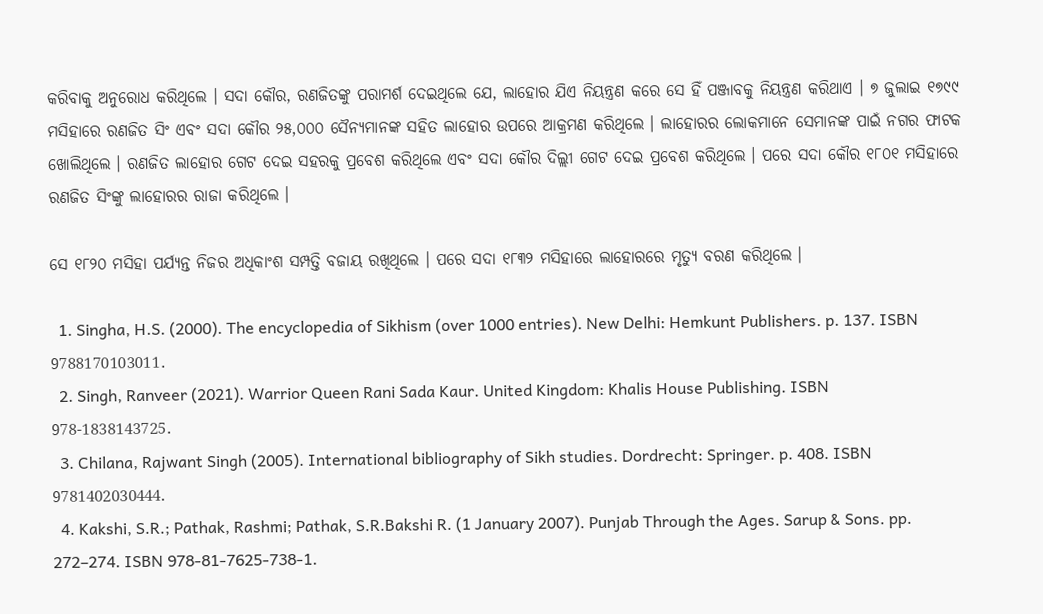କରିବାକୁ ଅନୁରୋଧ କରିଥିଲେ । ସଦା କୌର, ରଣଜିତଙ୍କୁ ପରାମର୍ଶ ଦେଇଥିଲେ ଯେ, ଲାହୋର ଯିଏ ନିୟନ୍ତ୍ରଣ କରେ ସେ ହିଁ ପଞ୍ଜାବକୁ ନିୟନ୍ତ୍ରଣ କରିଥାଏ । ୭ ଜୁଲାଇ ୧୭୯୯ ମସିହାରେ ରଣଜିତ ସିଂ ଏବଂ ସଦା କୌର ୨୫,୦୦୦ ସୈନ୍ୟମାନଙ୍କ ସହିତ ଲାହୋର ଉପରେ ଆକ୍ରମଣ କରିଥିଲେ । ଲାହୋରର ଲୋକମାନେ ସେମାନଙ୍କ ପାଇଁ ନଗର ଫାଟକ ଖୋଲିଥିଲେ । ରଣଜିତ ଲାହୋର ଗେଟ ଦେଇ ସହରକୁ ପ୍ରବେଶ କରିଥିଲେ ଏବଂ ସଦା କୌର ଦିଲ୍ଲୀ ଗେଟ ଦେଇ ପ୍ରବେଶ କରିଥିଲେ । ପରେ ସଦା କୌର ୧୮୦୧ ମସିହାରେ ରଣଜିତ ସିଂଙ୍କୁ ଲାହୋରର ରାଜା କରିଥିଲେ ।

ସେ ୧୮୨୦ ମସିହା ପର୍ଯ୍ୟନ୍ତ ନିଜର ଅଧିକାଂଶ ସମ୍ପତ୍ତି ବଜାୟ ରଖିଥିଲେ । ପରେ ସଦା ୧୮୩୨ ମସିହାରେ ଲାହୋରରେ ମୃତ୍ୟୁ ବରଣ କରିଥିଲେ ।

  1. Singha, H.S. (2000). The encyclopedia of Sikhism (over 1000 entries). New Delhi: Hemkunt Publishers. p. 137. ISBN 9788170103011.
  2. Singh, Ranveer (2021). Warrior Queen Rani Sada Kaur. United Kingdom: Khalis House Publishing. ISBN 978-1838143725.
  3. Chilana, Rajwant Singh (2005). International bibliography of Sikh studies. Dordrecht: Springer. p. 408. ISBN 9781402030444.
  4. Kakshi, S.R.; Pathak, Rashmi; Pathak, S.R.Bakshi R. (1 January 2007). Punjab Through the Ages. Sarup & Sons. pp. 272–274. ISBN 978-81-7625-738-1.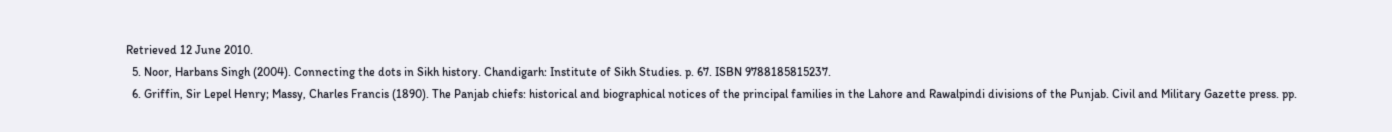Retrieved 12 June 2010.
  5. Noor, Harbans Singh (2004). Connecting the dots in Sikh history. Chandigarh: Institute of Sikh Studies. p. 67. ISBN 9788185815237.
  6. Griffin, Sir Lepel Henry; Massy, Charles Francis (1890). The Panjab chiefs: historical and biographical notices of the principal families in the Lahore and Rawalpindi divisions of the Punjab. Civil and Military Gazette press. pp.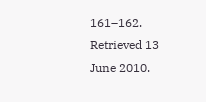161–162. Retrieved 13 June 2010.